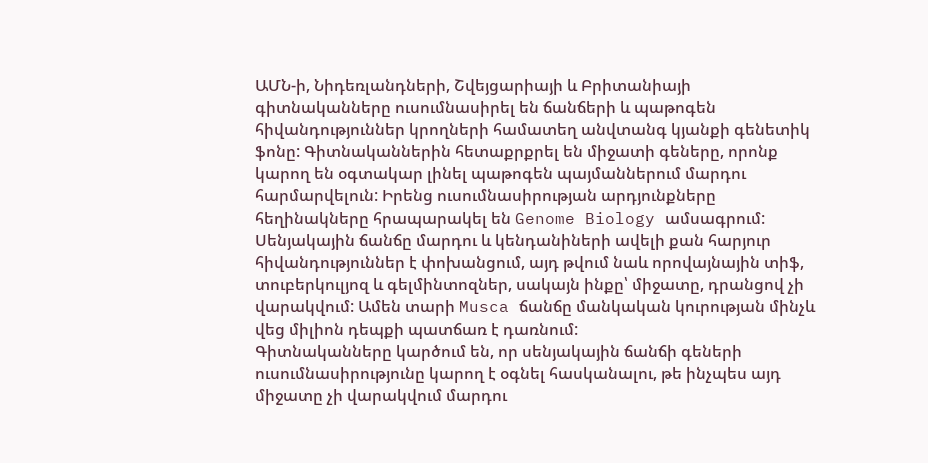ԱՄՆ-ի, Նիդեռլանդների, Շվեյցարիայի և Բրիտանիայի գիտնականները ուսումնասիրել են ճանճերի և պաթոգեն հիվանդություններ կրողների համատեղ անվտանգ կյանքի գենետիկ ֆոնը: Գիտնականներին հետաքրքրել են միջատի գեները, որոնք կարող են օգտակար լինել պաթոգեն պայմաններում մարդու հարմարվելուն: Իրենց ուսումնասիրության արդյունքները հեղինակները հրապարակել են Genome Biology ամսագրում:
Սենյակային ճանճը մարդու և կենդանիների ավելի քան հարյուր հիվանդություններ է փոխանցում, այդ թվում նաև որովայնային տիֆ, տուբերկուլյոզ և գելմինտոզներ, սակայն ինքը՝ միջատը, դրանցով չի վարակվում: Ամեն տարի Musca ճանճը մանկական կուրության մինչև վեց միլիոն դեպքի պատճառ է դառնում:
Գիտնականները կարծում են, որ սենյակային ճանճի գեների ուսումնասիրությունը կարող է օգնել հասկանալու, թե ինչպես այդ միջատը չի վարակվում մարդու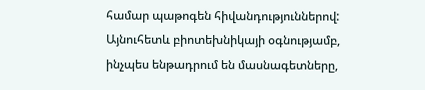համար պաթոգեն հիվանդություններով: Այնուհետև բիոտեխնիկայի օգնությամբ, ինչպես ենթադրում են մասնագետները,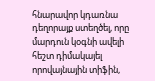հնարավոր կդառնա դեղորայք ստեղծել, որը մարդուն կօգնի ավելի հեշտ դիմակայել որովայնային տիֆին,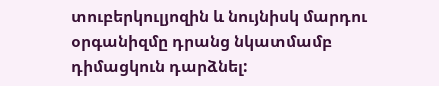տուբերկուլյոզին և նույնիսկ մարդու օրգանիզմը դրանց նկատմամբ դիմացկուն դարձնել: